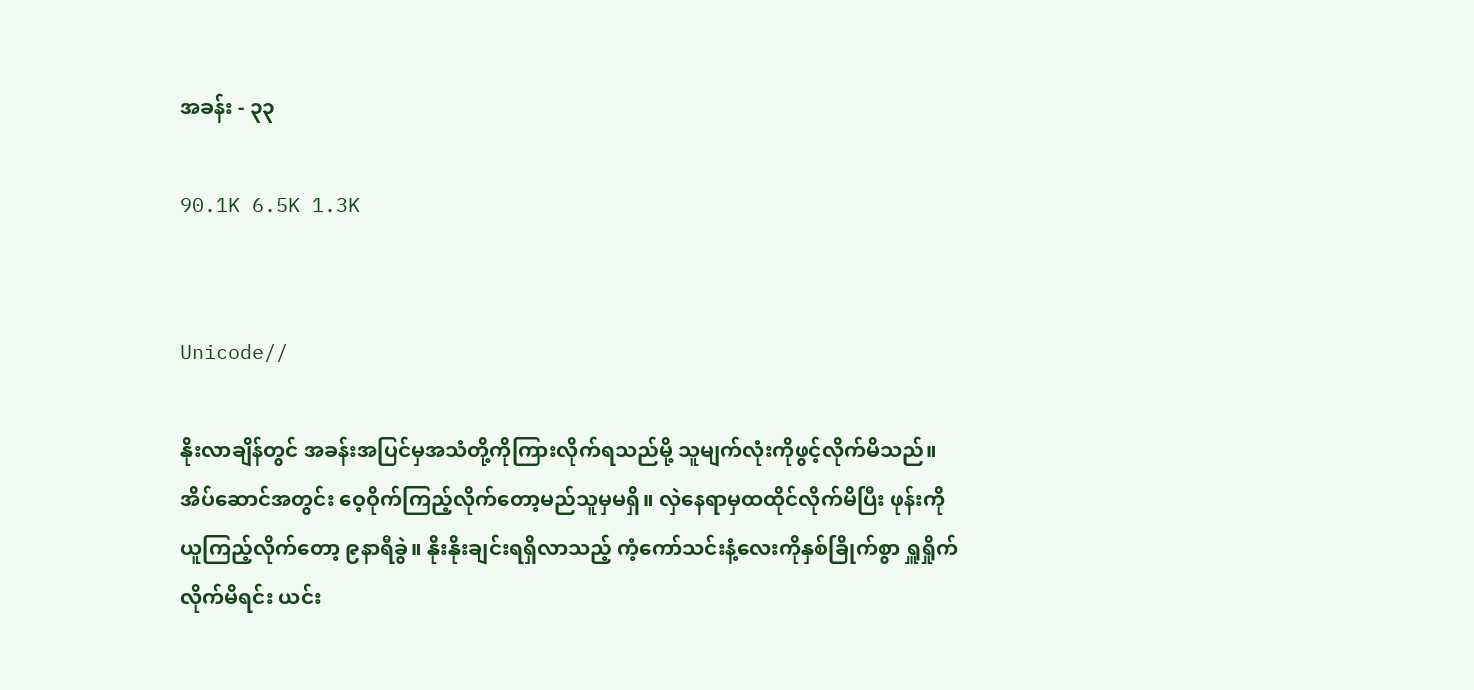အခန်း - ၃၃

90.1K 6.5K 1.3K


Unicode//

နိုးလာချိန်တွင် အခန်းအပြင်မှအသံတို့ကိုကြားလိုက်ရသည်မို့ သူမျက်လုံးကိုဖွင့်လိုက်မိသည်။ အိပ်ဆောင်အတွင်း ဝေ့ဝိုက်ကြည့်လိုက်တော့မည်သူမှမရှိ။ လှဲနေရာမှထထိုင်လိုက်မိပြီး ဖုန်းကိုယူကြည့်လိုက်တော့ ၉နာရီခွဲ။ နိုးနိုးချင်းရရှိလာသည့် ကံ့ကော်သင်းနံ့လေးကိုနှစ်ခြိုက်စွာ ရှူရှိုက်လိုက်မိရင်း ယင်း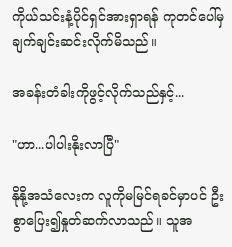ကိုယ်သင်းနံ့ပိုင်ရှင်အားရှာရန် ကုတင်ပေါ်မှချက်ချင်းဆင်းလိုက်မိသည်။

အခန်းတံခါးကိုဖွင့်လိုက်သည်နှင့်...

"ဟာ...ပါပါးနိုးလာပြီ"

နိုနို့အသံလေးက လူကိုမမြင်ရခင်မှာပင် ဦးစွာပြေး၍နှုတ်ဆက်လာသည်။ သူအ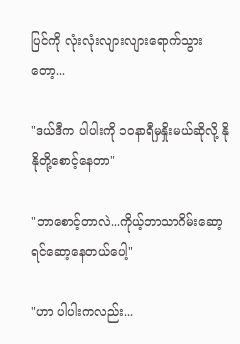ပြင်ကို လုံးလုံးလျားလျားရောက်သွားတော့...

"ဒယ်ဒီက ပါပါးကို ၁၀နာရီမှနှိုးမယ်ဆိုလို့ နိုနိုတို့စောင့်နေတာ"

"ဘာစောင့်တာလဲ...ကိုယ့်ဘာသာဂိမ်းဆော့ရင်ဆော့နေတယ်ပေါ့"

"ဟာ ပါပါးကလည်း...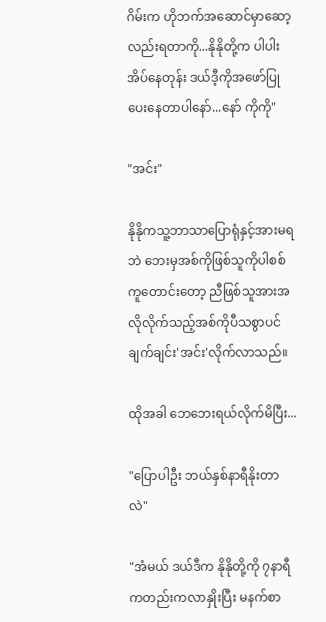ဂိမ်းက ဟိုဘက်အဆောင်မှာဆော့လည်းရတာကို...နိုနိုတို့က ပါပါးအိပ်နေတုန်း ဒယ်ဒီ့ကိုအဖော်ပြုပေးနေတာပါနော်...နော် ကိုကို"

"အင်း"

နိုနိုကသူ့ဘာသာပြောရုံနှင့်အားမရဘဲ ဘေးမှအစ်ကိုဖြစ်သူကိုပါစစ်ကူတောင်းတော့ ညီဖြစ်သူအားအလိုလိုက်သည့်အစ်ကိုပီသစွာပင် ချက်ချင်း'အင်း'လိုက်လာသည်။

ထိုအခါ ဘေဘေးရယ်လိုက်မိပြီး...

"ပြောပါဦး ဘယ်နှစ်နာရီနိုးတာလဲ"

"အံမယ် ဒယ်ဒီက နိုနိုတို့ကို ၇နာရီကတည်းကလာနှိုးပြီး မနက်စာ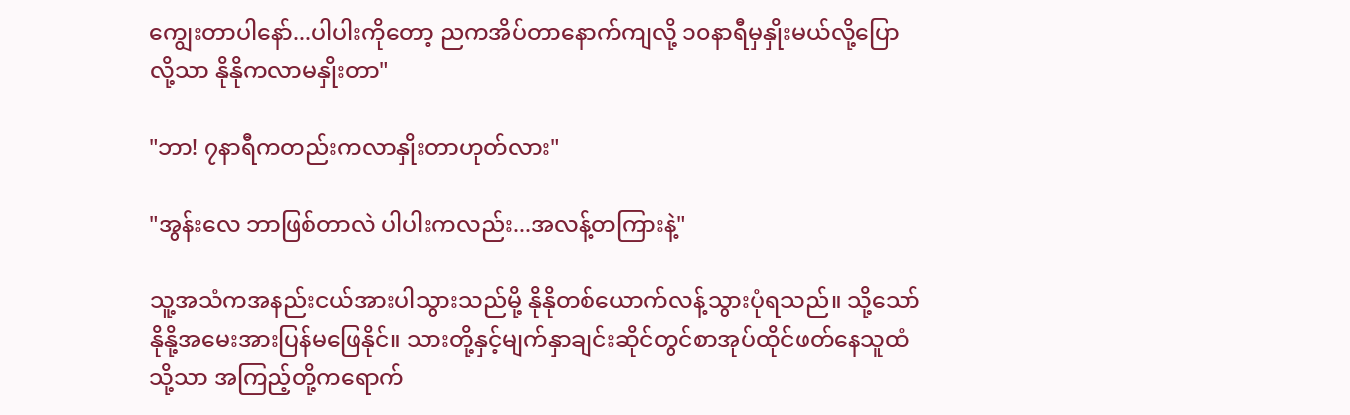ကျွေးတာပါနော်...ပါပါးကိုတော့ ညကအိပ်တာနောက်ကျလို့ ၁၀နာရီမှနှိုးမယ်လို့ပြောလို့သာ နိုနိုကလာမနှိုးတာ"

"ဘာ! ၇နာရီကတည်းကလာနှိုးတာဟုတ်လား"

"အွန်းလေ ဘာဖြစ်တာလဲ ပါပါးကလည်း...အလန့်တကြားနဲ့"

သူ့အသံကအနည်းငယ်အားပါသွားသည်မို့ နိုနိုတစ်ယောက်လန့်သွားပုံရသည်။ သို့သော် နိုနို့အမေးအားပြန်မဖြေနိုင်။ သားတို့နှင့်မျက်နှာချင်းဆိုင်တွင်စာအုပ်ထိုင်ဖတ်နေသူထံသို့သာ အကြည့်တို့ကရောက်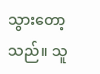သွားတော့သည်။ သူ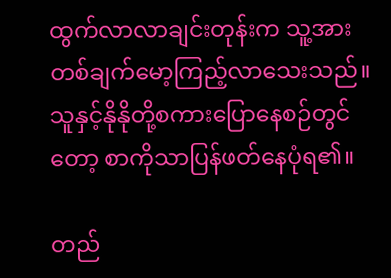ထွက်လာလာချင်းတုန်းက သူ့အားတစ်ချက်မော့ကြည့်လာသေးသည်။ သူနှင့်နိုနိုတို့စကားပြောနေစဉ်တွင်တော့ စာကိုသာပြန်ဖတ်နေပုံရ၏။

တည်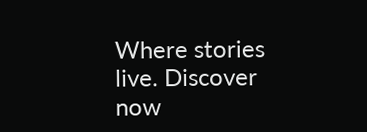Where stories live. Discover now